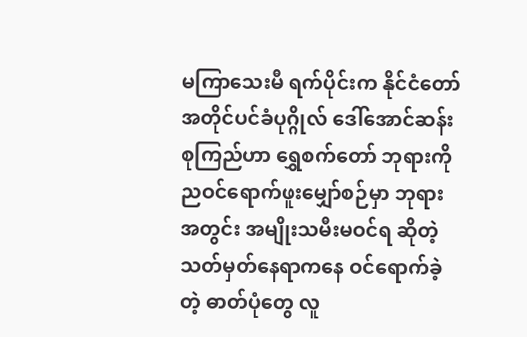မကြာသေးမီ ရက်ပိုင်းက နိုင်ငံတော် အတိုင်ပင်ခံပုဂ္ဂိုလ် ဒေါ်အောင်ဆန်းစုကြည်ဟာ ရွှေစက်တော် ဘုရားကို ညဝင်ရောက်ဖူးမျှော်စဉ်မှာ ဘုရားအတွင်း အမျိုးသမီးမဝင်ရ ဆိုတဲ့ သတ်မှတ်နေရာကနေ ဝင်ရောက်ခဲ့တဲ့ ဓာတ်ပုံတွေ လူ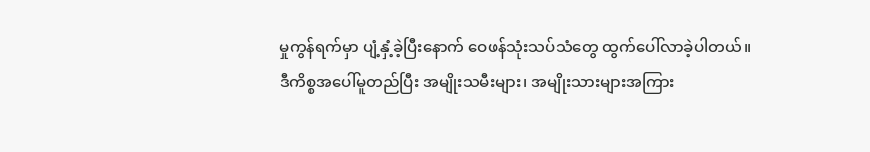မှုကွန်ရက်မှာ ပျံ့နှံ့ခဲ့ပြီးနောက် ဝေဖန်သုံးသပ်သံတွေ ထွက်ပေါ်လာခဲ့ပါတယ်။
ဒီကိစ္စအပေါ်မူတည်ပြီး အမျိုးသမီးများ၊ အမျိုးသားများအကြား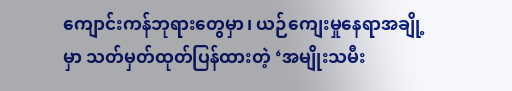ကျောင်းကန်ဘုရားတွေမှာ၊ ယဉ်ကျေးမှုနေရာအချို့မှာ သတ်မှတ်ထုတ်ပြန်ထားတဲ့ ‘အမျိုးသမီး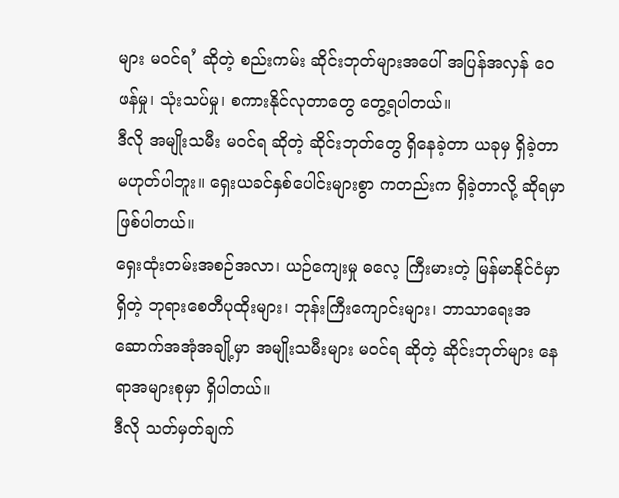များ မဝင်ရ’ ဆိုတဲ့ စည်းကမ်း ဆိုင်းဘုတ်များအပေါ် အပြန်အလှန် ဝေဖန်မှု၊ သုံးသပ်မှု၊ စကားနိုင်လုတာတွေ တွေ့ရပါတယ်။
ဒီလို အမျိုးသမီး မဝင်ရ ဆိုတဲ့ ဆိုင်းဘုတ်တွေ ရှိနေခဲ့တာ ယခုမှ ရှိခဲ့တာ မဟုတ်ပါဘူး။ ရှေးယခင်နှစ်ပေါင်းများစွာ ကတည်းက ရှိခဲ့တာလို့ ဆိုရမှာဖြစ်ပါတယ်။
ရှေးထုံးတမ်းအစဉ်အလာ၊ ယဉ်ကျေးမှု ဓလေ့ ကြီးမားတဲ့ မြန်မာနိုင်ငံမှာ ရှိတဲ့ ဘုရားစေတီပုထိုးများ၊ ဘုန်းကြီးကျောင်းများ၊ ဘာသာရေးအဆောက်အအုံအချို့မှာ အမျိုးသမီးများ မဝင်ရ ဆိုတဲ့ ဆိုင်းဘုတ်များ နေရာအများစုမှာ ရှိပါတယ်။
ဒီလို သတ်မှတ်ချက်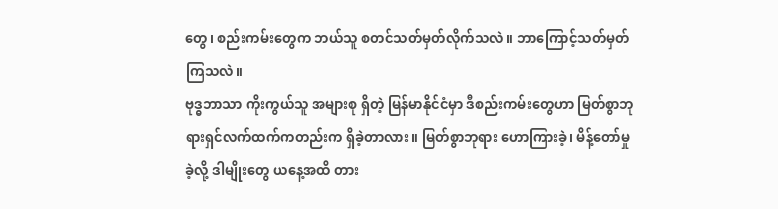တွေ၊ စည်းကမ်းတွေက ဘယ်သူ စတင်သတ်မှတ်လိုက်သလဲ။ ဘာကြောင့်သတ်မှတ်ကြသလဲ။
ဗုဒ္ဓဘာသာ ကိုးကွယ်သူ အများစု ရှိတဲ့ မြန်မာနိုင်ငံမှာ ဒီစည်းကမ်းတွေဟာ မြတ်စွာဘုရားရှင်လက်ထက်ကတည်းက ရှိခဲ့တာလား။ မြတ်စွာဘုရား ဟောကြားခဲ့၊ မိန့်တော်မှုခဲ့လို့ ဒါမျိုးတွေ ယနေ့အထိ တား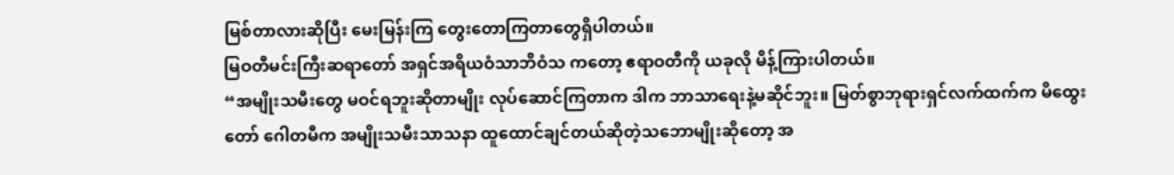မြစ်တာလားဆိုပြီး မေးမြန်းကြ တွေးတောကြတာတွေရှိပါတယ်။
မြဝတီမင်းကြီးဆရာတော် အရှင်အရိယဝံသာဘိဝံသ ကတော့ ဧရာဝတီကို ယခုလို မိန့်ကြားပါတယ်။
“အမျိုးသမီးတွေ မဝင်ရဘူးဆိုတာမျိုး လုပ်ဆောင်ကြတာက ဒါက ဘာသာရေးနဲ့မဆိုင်ဘူး။ မြတ်စွာဘုရားရှင်လက်ထက်က မိထွေးတော် ဂေါတမီက အမျိုးသမီးသာသနာ ထူထောင်ချင်တယ်ဆိုတဲ့သဘောမျိုးဆိုတော့ အ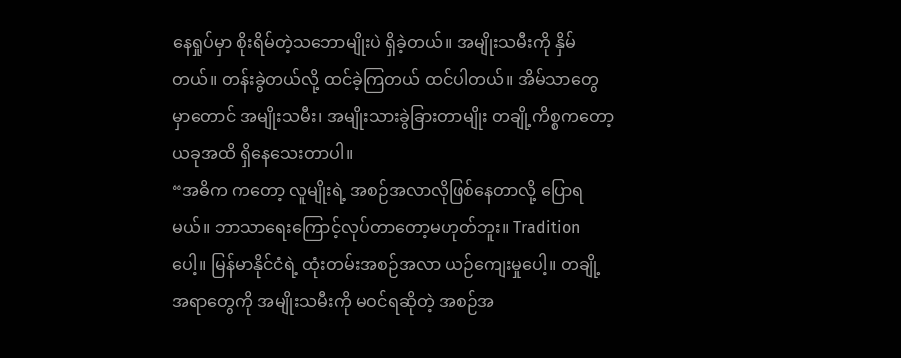နေရှုပ်မှာ စိုးရိမ်တဲ့သဘောမျိုးပဲ ရှိခဲ့တယ်။ အမျိုးသမီးကို နှိမ်တယ်။ တန်းခွဲတယ်လို့ ထင်ခဲ့ကြတယ် ထင်ပါတယ်။ အိမ်သာတွေမှာတောင် အမျိုးသမီး၊ အမျိုးသားခွဲခြားတာမျိုး တချို့ကိစ္စကတော့ ယခုအထိ ရှိနေသေးတာပါ။
“အဓိက ကတော့ လူမျိုးရဲ့ အစဉ်အလာလိုဖြစ်နေတာလို့ ပြောရမယ်။ ဘာသာရေးကြောင့်လုပ်တာတော့မဟုတ်ဘူး။ Tradition ပေါ့။ မြန်မာနိုင်ငံရဲ့ ထုံးတမ်းအစဉ်အလာ ယဉ်ကျေးမှုပေါ့။ တချို့အရာတွေကို အမျိုးသမီးကို မဝင်ရဆိုတဲ့ အစဉ်အ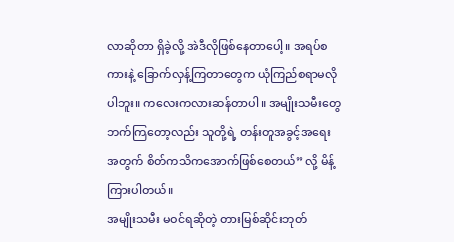လာဆိုတာ ရှိခဲ့လို့ အဲဒီလိုဖြစ်နေတာပေါ့။ အရပ်စကားနဲ့ ခြောက်လှန့်ကြတာတွေက ယုံကြည်စရာမလိုပါဘူး။ ကလေးကလားဆန်တာပါ။ အမျိုးသမီးတွေဘက်ကြတော့လည်း သူတို့ရဲ့ တန်းတူအခွင့်အရေးအတွက် စိတ်ကသိကအောက်ဖြစ်စေတယ်” လို့ မိန့်ကြားပါတယ်။
အမျိုးသမီး မဝင်ရဆိုတဲ့ တားမြစ်ဆိုင်းဘုတ်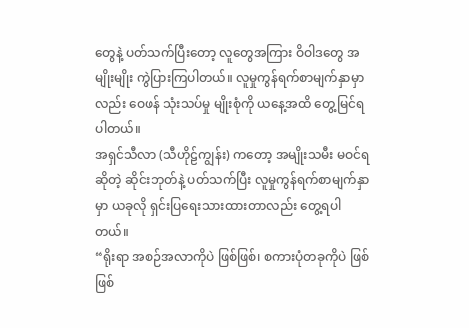တွေနဲ့ ပတ်သက်ပြီးတော့ လူတွေအကြား ဝိဝါဒတွေ အမျိုးမျိုး ကွဲပြားကြပါတယ်။ လူမှုကွန်ရက်စာမျက်နှာမှာလည်း ဝေဖန် သုံးသပ်မှု မျိုးစုံကို ယနေ့အထိ တွေ့မြင်ရပါတယ်။
အရှင်သီလာ (သီဟိုဠ်ကျွန်း) ကတော့ အမျိုးသမီး မဝင်ရ ဆိုတဲ့ ဆိုင်းဘုတ်နဲ့ ပတ်သက်ပြီး လူမှုကွန်ရက်စာမျက်နှာမှာ ယခုလို ရှင်းပြရေးသားထားတာလည်း တွေ့ရပါတယ်။
“ရိုးရာ အစဉ်အလာကိုပဲ ဖြစ်ဖြစ်၊ စကားပုံတခုကိုပဲ ဖြစ်ဖြစ်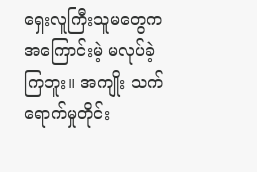ရှေးလူကြီးသူမတွေက အကြောင်းမဲ့ မလုပ်ခဲ့ကြဘူး။ အကျိုး သက်ရောက်မှုတိုင်း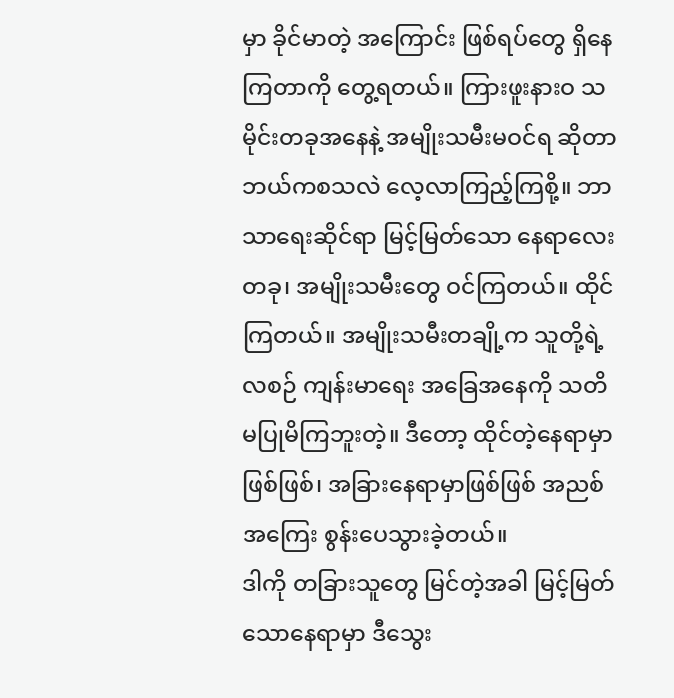မှာ ခိုင်မာတဲ့ အကြောင်း ဖြစ်ရပ်တွေ ရှိနေကြတာကို တွေ့ရတယ်။ ကြားဖူးနားဝ သမိုင်းတခုအနေနဲ့ အမျိုးသမီးမဝင်ရ ဆိုတာ ဘယ်ကစသလဲ လေ့လာကြည့်ကြစို့။ ဘာသာရေးဆိုင်ရာ မြင့်မြတ်သော နေရာလေးတခု၊ အမျိုးသမီးတွေ ဝင်ကြတယ်။ ထိုင်ကြတယ်။ အမျိုးသမီးတချို့က သူတို့ရဲ့ လစဉ် ကျန်းမာရေး အခြေအနေကို သတိမပြုမိကြဘူးတဲ့။ ဒီတော့ ထိုင်တဲ့နေရာမှာဖြစ်ဖြစ်၊ အခြားနေရာမှာဖြစ်ဖြစ် အညစ်အကြေး စွန်းပေသွားခဲ့တယ်။
ဒါကို တခြားသူတွေ မြင်တဲ့အခါ မြင့်မြတ်သောနေရာမှာ ဒီသွေး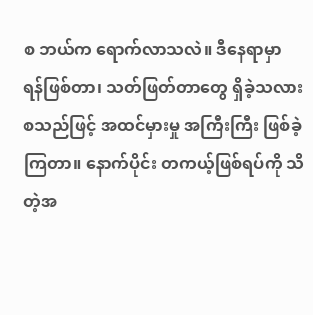စ ဘယ်က ရောက်လာသလဲ။ ဒီနေရာမှာ ရန်ဖြစ်တာ၊ သတ်ဖြတ်တာတွေ ရှိခဲ့သလား စသည်ဖြင့် အထင်မှားမှု အကြီးကြီး ဖြစ်ခဲ့ကြတာ။ နောက်ပိုင်း တကယ့်ဖြစ်ရပ်ကို သိတဲ့အ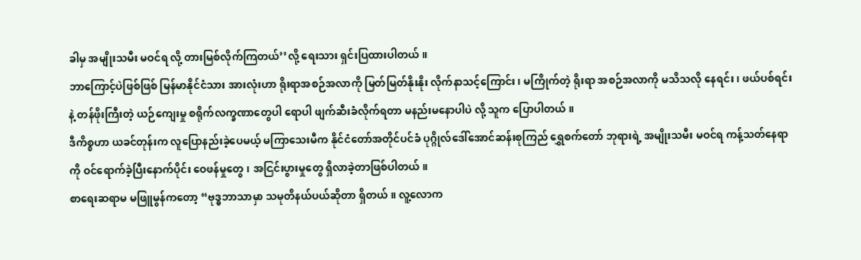ခါမှ အမျိုးသမီး မဝင်ရ လို့ တားမြစ်လိုက်ကြတယ်’’လို့ ရေးသား ရှင်းပြထားပါတယ်။
ဘာကြောင့်ပဲဖြစ်ဖြစ် မြန်မာနိုင်ငံသား အားလုံးဟာ ရိုးရာအစဉ်အလာကို မြတ်မြတ်နိုးနိုး လိုက်နာသင့်ကြောင်း၊ မကြိုက်တဲ့ ရိုးရာ အစဉ်အလာကို မသိသလို နေရင်း၊ ဖယ်ပစ်ရင်းနဲ့ တန်ဖိုးကြီးတဲ့ ယဉ်ကျေးမှု စရိုက်လက္ခဏာတွေပါ ရောပါ ဖျက်ဆီးခံလိုက်ရတာ မနည်းမနောပါပဲ လို့ သူက ပြောပါတယ်။
ဒီကိစ္စဟာ ယခင်တုန်းက လူပြောနည်းခဲ့ပေမယ့် မကြာသေးမီက နိုင်ငံတော်အတိုင်ပင်ခံ ပုဂ္ဂိုလ်ဒေါ်အောင်ဆန်းစုကြည် ရွှေစက်တော် ဘုရားရဲ့ အမျိုးသမီး မဝင်ရ ကန့်သတ်နေရာကို ဝင်ရောက်ခဲ့ပြီးနောက်ပိုင်း ဝေဖန်မှုတွေ၊ အငြင်းပွားမှုတွေ ရှိလာခဲ့တာဖြစ်ပါတယ်။
စာရေးဆရာမ မဖြူမွန်ကတော့ “ဗုဒ္ဓဘာသာမှာ သမုတိနယ်ပယ်ဆိုတာ ရှိတယ်။ လူ့လောက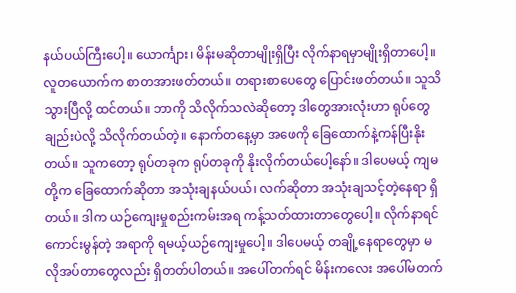နယ်ပယ်ကြီးပေါ့။ ယောင်္ကျား၊ မိန်းမဆိုတာမျိုးရှိပြီး လိုက်နာရမှာမျိုးရှိတာပေါ့။ လူတယောက်က စာတအားဖတ်တယ်။ တရားစာပေတွေ ပြောင်းဖတ်တယ်။ သူသိသွားပြီလို့ ထင်တယ်။ ဘာကို သိလိုက်သလဲဆိုတော့ ဒါတွေအားလုံးဟာ ရုပ်တွေချည်းပဲလို့ သိလိုက်တယ်တဲ့။ နောက်တနေ့မှာ အဖေကို ခြေထောက်နဲ့ကန်ပြီးနိုးတယ်။ သူကတော့ ရုပ်တခုက ရုပ်တခုကို နိုးလိုက်တယ်ပေါ့နော်။ ဒါပေမယ့် ကျမတို့က ခြေထောက်ဆိုတာ အသုံးချနယ်ပယ်၊ လက်ဆိုတာ အသုံးချသင့်တဲ့နေရာ ရှိတယ်။ ဒါက ယဉ်ကျေးမှုစည်းကမ်းအရ ကန့်သတ်ထားတာတွေပေါ့။ လိုက်နာရင် ကောင်းမွန်တဲ့ အရာကို ရမယ့်ယဉ်ကျေးမှုပေါ့။ ဒါပေမယ့် တချို့နေရာတွေမှာ မလိုအပ်တာတွေလည်း ရှိတတ်ပါတယ်။ အပေါ်တက်ရင် မိန်းကလေး အပေါ်မတက်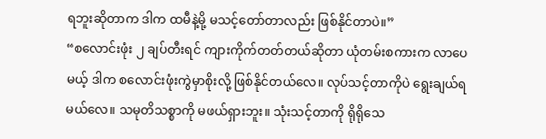ရဘူးဆိုတာက ဒါက ထမီနဲ့မို့ မသင့်တော်တာလည်း ဖြစ်နိုင်တာပဲ။”
“စလောင်းဖုံး ၂ ချပ်တီးရင် ကျားကိုက်တတ်တယ်ဆိုတာ ယုံတမ်းစကားက လာပေမယ့် ဒါက စလောင်းဖုံးကွဲမှာစိုးလို့ ဖြစ်နိုင်တယ်လေ။ လုပ်သင့်တာကိုပဲ ရွေးချယ်ရမယ်လေ။ သမုတိသစ္စာကို မဖယ်ရှားဘူး။ သုံးသင့်တာကို ရိုရိုသေ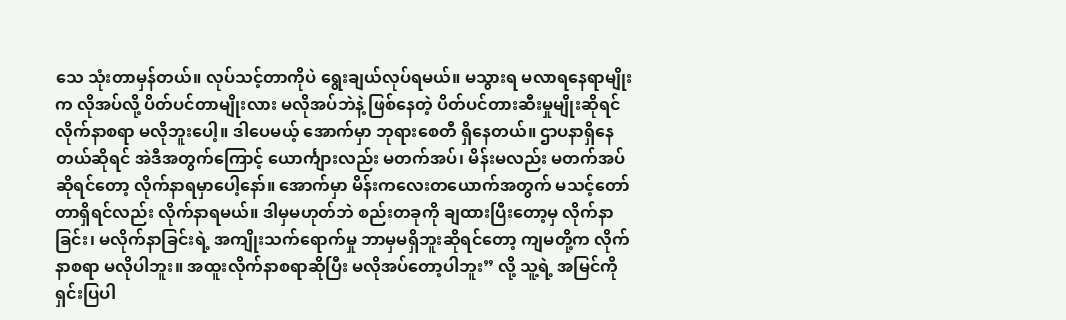သေ သုံးတာမှန်တယ်။ လုပ်သင့်တာကိုပဲ ရွေးချယ်လုပ်ရမယ်။ မသွားရ မလာရနေရာမျိုးက လိုအပ်လို့ ပိတ်ပင်တာမျိုးလား မလိုအပ်ဘဲနဲ့ ဖြစ်နေတဲ့ ပိတ်ပင်တားဆီးမှုမျိုးဆိုရင် လိုက်နာစရာ မလိုဘူးပေါ့။ ဒါပေမယ့် အောက်မှာ ဘုရားစေတီ ရှိနေတယ်။ ဌာပနာရှိနေတယ်ဆိုရင် အဲဒီအတွက်ကြောင့် ယောင်္ကျားလည်း မတက်အပ်၊ မိန်းမလည်း မတက်အပ် ဆိုရင်တော့ လိုက်နာရမှာပေါ့နော်။ အောက်မှာ မိန်းကလေးတယောက်အတွက် မသင့်တော်တာရှိရင်လည်း လိုက်နာရမယ်။ ဒါမှမဟုတ်ဘဲ စည်းတခုကို ချထားပြီးတော့မှ လိုက်နာခြင်း၊ မလိုက်နာခြင်းရဲ့ အကျိုးသက်ရောက်မှု ဘာမှမရှိဘူးဆိုရင်တော့ ကျမတို့က လိုက်နာစရာ မလိုပါဘူး။ အထူးလိုက်နာစရာဆိုပြီး မလိုအပ်တော့ပါဘူး” လို့ သူ့ရဲ့ အမြင်ကို ရှင်းပြပါ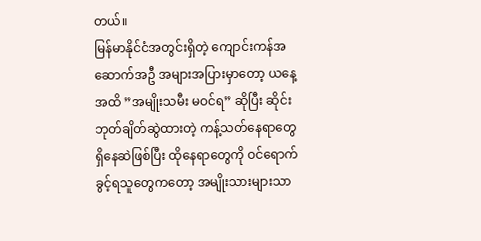တယ်။
မြန်မာနိုင်ငံအတွင်းရှိတဲ့ ကျောင်းကန်အဆောက်အဦ အများအပြားမှာတော့ ယနေ့အထိ ”အမျိုးသမီး မဝင်ရ” ဆိုပြီး ဆိုင်းဘုတ်ချိတ်ဆွဲထားတဲ့ ကန့်သတ်နေရာတွေ ရှိနေဆဲဖြစ်ပြီး ထိုနေရာတွေကို ဝင်ရောက်ခွင့်ရသူတွေကတော့ အမျိုးသားများသာ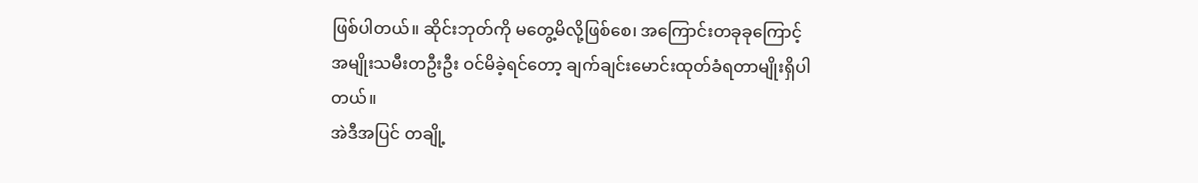ဖြစ်ပါတယ်။ ဆိုင်းဘုတ်ကို မတွေ့မိလို့ဖြစ်စေ၊ အကြောင်းတခုခုကြောင့် အမျိုးသမီးတဦးဦး ဝင်မိခဲ့ရင်တော့ ချက်ချင်းမောင်းထုတ်ခံရတာမျိုးရှိပါတယ်။
အဲဒီအပြင် တချို့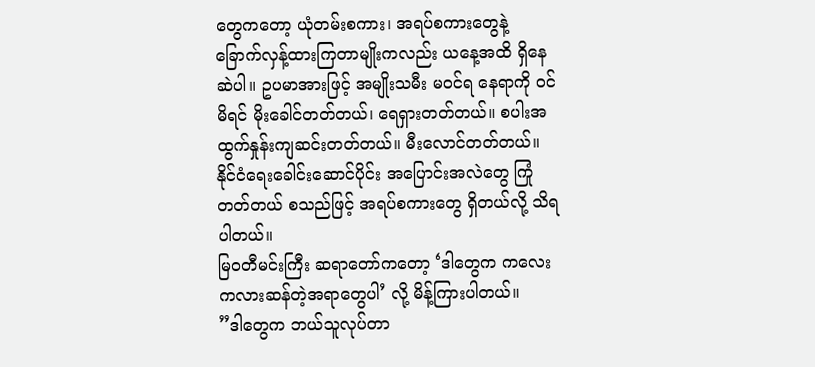တွေကတော့ ယုံတမ်းစကား၊ အရပ်စကားတွေနဲ့ ခြောက်လှန့်ထားကြတာမျိုးကလည်း ယနေ့အထိ ရှိနေဆဲပါ။ ဥပမာအားဖြင့် အမျိုးသမီး မဝင်ရ နေရာကို ဝင်မိရင် မိုးခေါင်တတ်တယ်၊ ရေရှားတတ်တယ်။ စပါးအထွက်နှုန်းကျဆင်းတတ်တယ်။ မီးလောင်တတ်တယ်။ နိုင်ငံရေးခေါင်းဆောင်ပိုင်း အပြောင်းအလဲတွေ ကြုံတတ်တယ် စသည်ဖြင့် အရပ်စကားတွေ ရှိတယ်လို့ သိရပါတယ်။
မြဝတီမင်းကြီး ဆရာတော်ကတော့ ‘ဒါတွေက ကလေးကလားဆန်တဲ့အရာတွေပါ’ လို့ မိန့်ကြားပါတယ်။
”ဒါတွေက ဘယ်သူလုပ်တာ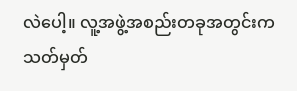လဲပေါ့။ လူ့အဖွဲ့အစည်းတခုအတွင်းက သတ်မှတ်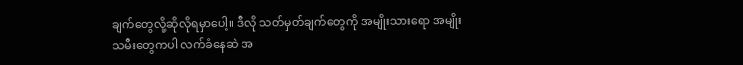ချက်တွေလို့ဆိုလိုရမှာပေါ့။ ဒီလို သတ်မှတ်ချက်တွေကို အမျိုးသားရော အမျိုးသမီးတွေကပါ လက်ခံနေဆဲ အ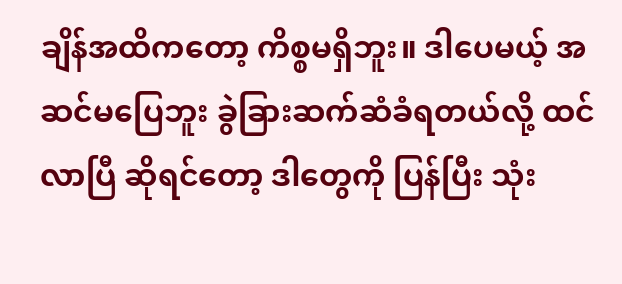ချိန်အထိကတော့ ကိစ္စမရှိဘူး။ ဒါပေမယ့် အဆင်မပြေဘူး ခွဲခြားဆက်ဆံခံရတယ်လို့ ထင်လာပြီ ဆိုရင်တော့ ဒါတွေကို ပြန်ပြီး သုံး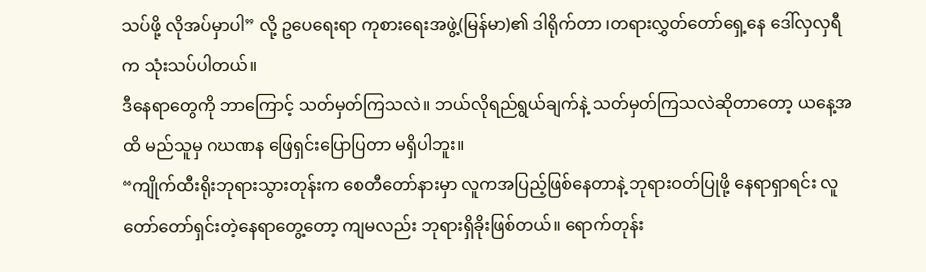သပ်ဖို့ လိုအပ်မှာပါ” လို့ ဥပေရေးရာ ကုစားရေးအဖွဲ့(မြန်မာ)၏ ဒါရိုက်တာ ၊တရားလွှတ်တော်ရှေ့နေ ဒေါ်လှလှရီ က သုံးသပ်ပါတယ်။
ဒီနေရာတွေကို ဘာကြောင့် သတ်မှတ်ကြသလဲ။ ဘယ်လိုရည်ရွယ်ချက်နဲ့ သတ်မှတ်ကြသလဲဆိုတာတော့ ယနေ့အထိ မည်သူမှ ဂဃဏန ဖြေရှင်းပြောပြတာ မရှိပါဘူး။
“ကျိုက်ထီးရိုးဘုရားသွားတုန်းက စေတီတော်နားမှာ လူကအပြည့်ဖြစ်နေတာနဲ့ ဘုရားဝတ်ပြုဖို့ နေရာရှာရင်း လူတော်တော်ရှင်းတဲ့နေရာတွေ့တော့ ကျမလည်း ဘုရားရှိခိုးဖြစ်တယ်။ ရောက်တုန်း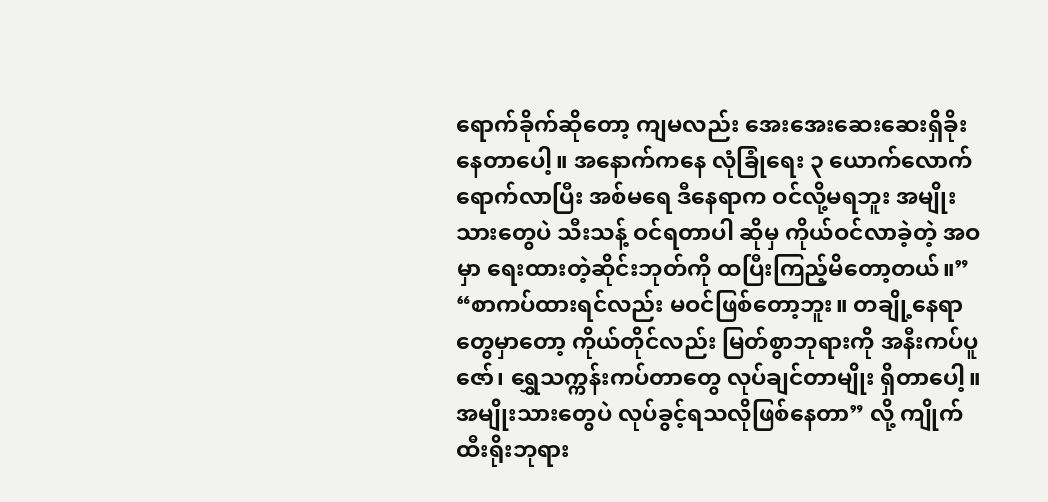ရောက်ခိုက်ဆိုတော့ ကျမလည်း အေးအေးဆေးဆေးရှိခိုးနေတာပေါ့။ အနောက်ကနေ လုံခြုံရေး ၃ ယောက်လောက်ရောက်လာပြီး အစ်မရေ ဒီနေရာက ဝင်လို့မရဘူး အမျိုးသားတွေပဲ သီးသန့် ဝင်ရတာပါ ဆိုမှ ကိုယ်ဝင်လာခဲ့တဲ့ အဝမှာ ရေးထားတဲ့ဆိုင်းဘုတ်ကို ထပြီးကြည့်မိတော့တယ်။”
“စာကပ်ထားရင်လည်း မဝင်ဖြစ်တော့ဘူး။ တချို့နေရာတွေမှာတော့ ကိုယ်တိုင်လည်း မြတ်စွာဘုရားကို အနီးကပ်ပူဇော်၊ ရွှေသက္ကန်းကပ်တာတွေ လုပ်ချင်တာမျိုး ရှိတာပေါ့။ အမျိုးသားတွေပဲ လုပ်ခွင့်ရသလိုဖြစ်နေတာ” လို့ ကျိုက်ထီးရိုးဘုရား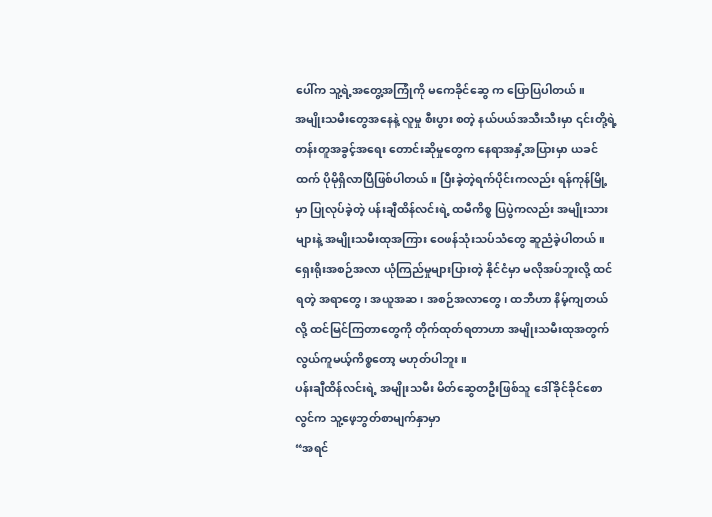ပေါ်က သူ့ရဲ့အတွေ့အကြုံကို မကေခိုင်ဆွေ က ပြောပြပါတယ်။
အမျိုးသမီးတွေအနေနဲ့ လူမှု စီးပွား စတဲ့ နယ်ပယ်အသီးသီးမှာ ၎င်းတို့ရဲ့ တန်းတူအခွင့်အရေး တောင်းဆိုမှုတွေက နေရာအနှံ့အပြားမှာ ယခင်ထက် ပိုမိုရှိလာပြီဖြစ်ပါတယ်။ ပြီးခဲ့တဲ့ရက်ပိုင်းကလည်း ရန်ကုန်မြို့မှာ ပြုလုပ်ခဲ့တဲ့ ပန်းချီထိန်လင်းရဲ့ ထမီကိစ္စ ပြပွဲကလည်း အမျိုးသားများနဲ့ အမျိုးသမီးထုအကြား ဝေဖန်သုံးသပ်သံတွေ ဆူညံခဲ့ပါတယ်။
ရှေးရိုးအစဉ်အလာ ယုံကြည်မှုများပြားတဲ့ နိုင်ငံမှာ မလိုအပ်ဘူးလို့ ထင်ရတဲ့ အရာတွေ၊ အယူအဆ၊ အစဉ်အလာတွေ၊ ထဘီဟာ နိမ့်ကျတယ်လို့ ထင်မြင်ကြတာတွေကို တိုက်ထုတ်ရတာဟာ အမျိုးသမီးထုအတွက် လွယ်ကူမယ့်ကိစ္စတော့ မဟုတ်ပါဘူး။
ပန်းချီထိန်လင်းရဲ့ အမျိုးသမီး မိတ်ဆွေတဦးဖြစ်သူ ဒေါ်ခိုင်ခိုင်စောလွင်က သူ့ဖေ့ဘွတ်စာမျက်နှာမှာ
“အရင်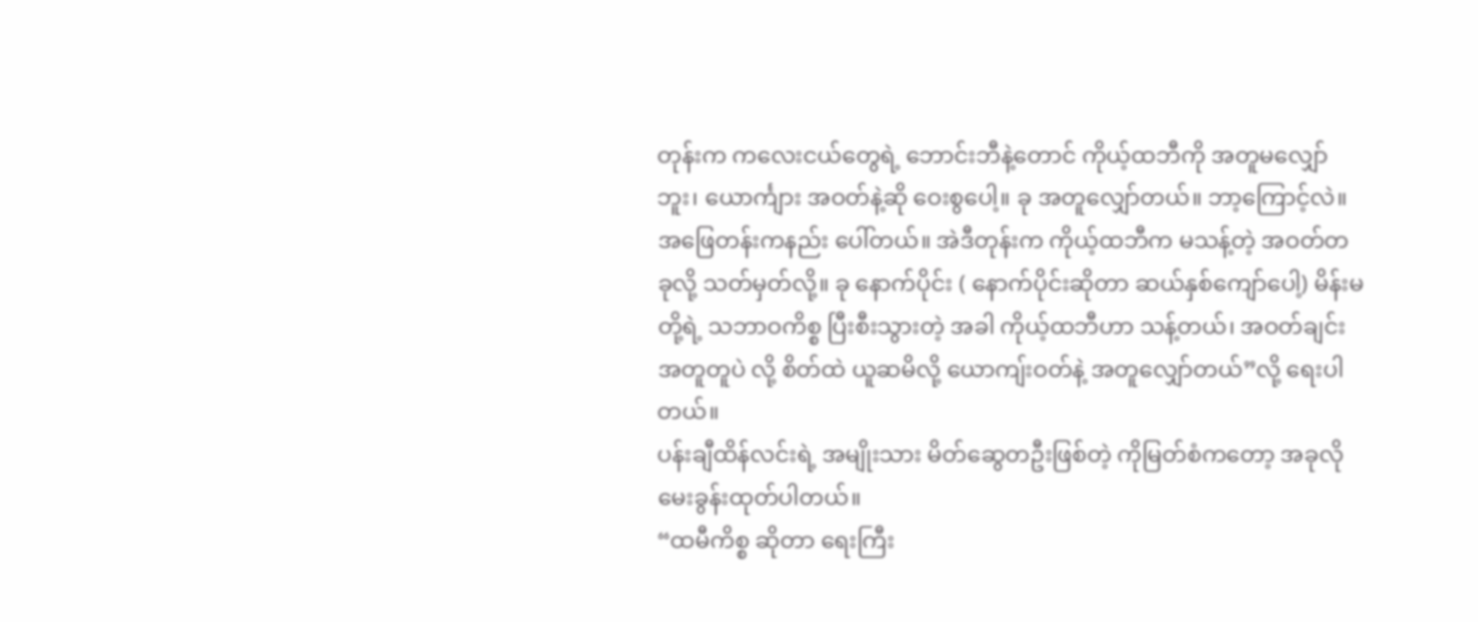တုန်းက ကလေးငယ်တွေရဲ့ ဘောင်းဘီနဲ့တောင် ကိုယ့်ထဘီကို အတူမလျှော်ဘူး၊ ယောင်္ကျား အဝတ်နဲ့ဆို ဝေးစွပေါ့။ ခု အတူလျှော်တယ်။ ဘာ့ကြောင့်လဲ။ အဖြေတန်းကနည်း ပေါ်တယ်။ အဲဒီတုန်းက ကိုယ့်ထဘီက မသန့်တဲ့ အဝတ်တခုလို့ သတ်မှတ်လို့။ ခု နောက်ပိုင်း ( နောက်ပိုင်းဆိုတာ ဆယ်နှစ်ကျော်ပေါ့) မိန်းမတို့ရဲ့ သဘာဝကိစ္စ ပြီးစီးသွားတဲ့ အခါ ကိုယ့်ထဘီဟာ သန့်တယ်၊ အဝတ်ချင်းအတူတူပဲ လို့ စိတ်ထဲ ယူဆမိလို့ ယောကျ်းဝတ်နဲ့ အတူလျှော်တယ်”လို့ ရေးပါတယ်။
ပန်းချီထိန်လင်းရဲ့ အမျိုးသား မိတ်ဆွေတဦးဖြစ်တဲ့ ကိုမြတ်စံကတော့ အခုလို မေးခွန်းထုတ်ပါတယ်။
“ထမီကိစ္စ ဆိုတာ ရေးကြီး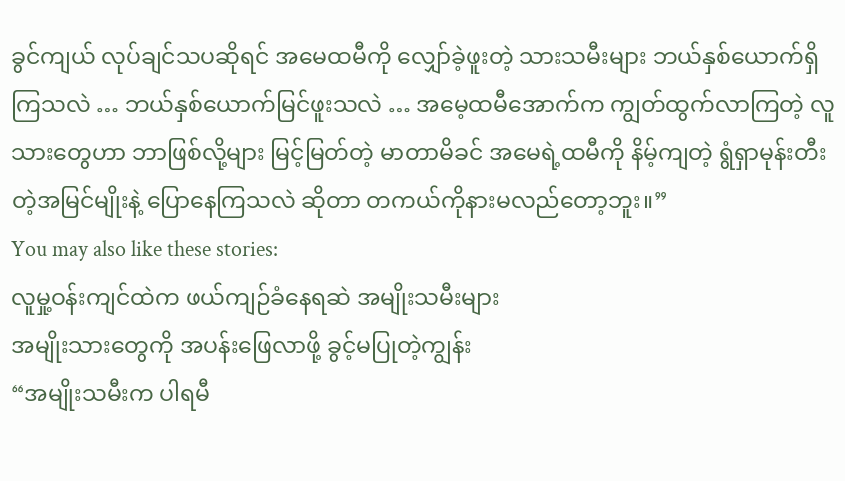ခွင်ကျယ် လုပ်ချင်သပဆိုရင် အမေထမီကို လျှော်ခဲ့ဖူးတဲ့ သားသမီးများ ဘယ်နှစ်ယောက်ရှိကြသလဲ … ဘယ်နှစ်ယောက်မြင်ဖူးသလဲ … အမေ့ထမီအောက်က ကျွတ်ထွက်လာကြတဲ့ လူသားတွေဟာ ဘာဖြစ်လို့များ မြင့်မြတ်တဲ့ မာတာမိခင် အမေရဲ့ထမီကို နိမ့်ကျတဲ့ ရွံရှာမုန်းတီးတဲ့အမြင်မျိုးနဲ့ ပြောနေကြသလဲ ဆိုတာ တကယ်ကိုနားမလည်တော့ဘူး။”
You may also like these stories:
လူမှု့ဝန်းကျင်ထဲက ဖယ်ကျဉ်ခံနေရဆဲ အမျိုးသမီးများ
အမျိုးသားတွေကို အပန်းဖြေလာဖို့ ခွင့်မပြုတဲ့ကျွန်း
“အမျိုးသမီးက ပါရမီ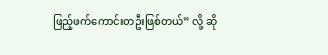ဖြည့်ဖက်ကောင်းတဦးဖြစ်တယ်” လို့ ဆို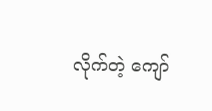လိုက်တဲ့ ကျော်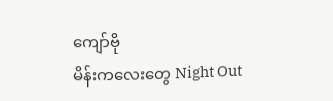ကျော်ဗို
မိန်းကလေးတွေ Night Out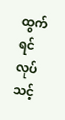ထွက်ရင် လုပ်သင့်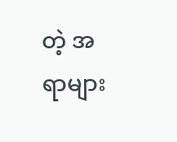တဲ့ အရာများ